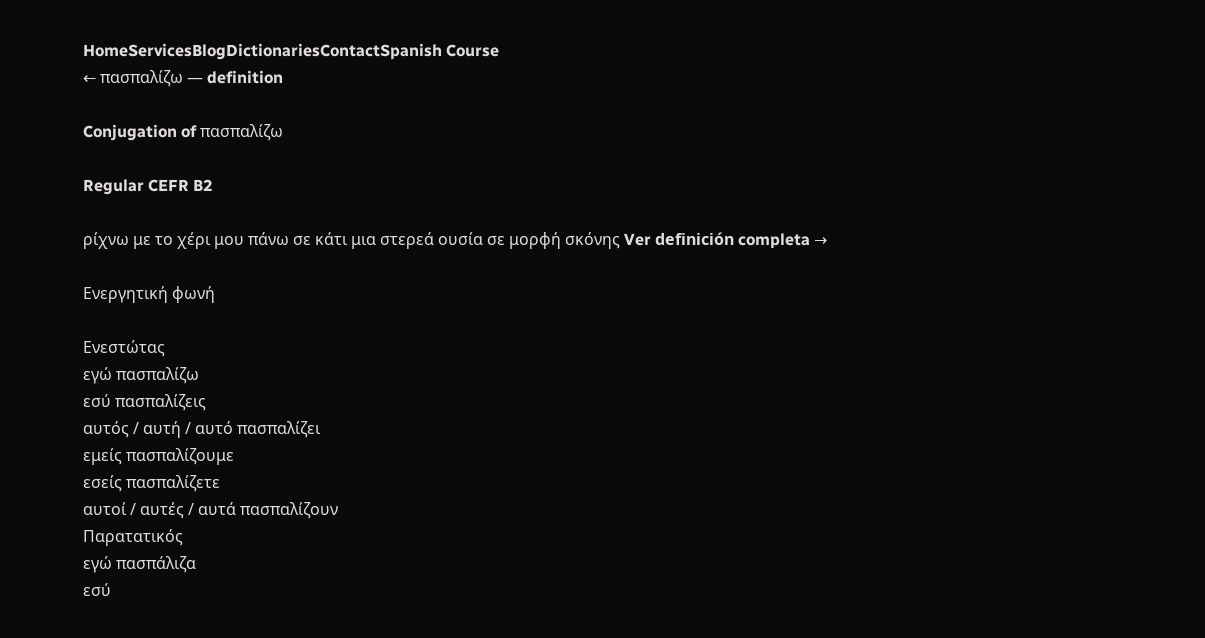HomeServicesBlogDictionariesContactSpanish Course
← πασπαλίζω — definition

Conjugation of πασπαλίζω

Regular CEFR B2

ρίχνω με το χέρι μου πάνω σε κάτι μια στερεά ουσία σε μορφή σκόνης Ver definición completa →

Ενεργητική φωνή

Ενεστώτας
εγώ πασπαλίζω
εσύ πασπαλίζεις
αυτός / αυτή / αυτό πασπαλίζει
εμείς πασπαλίζουμε
εσείς πασπαλίζετε
αυτοί / αυτές / αυτά πασπαλίζουν
Παρατατικός
εγώ πασπάλιζα
εσύ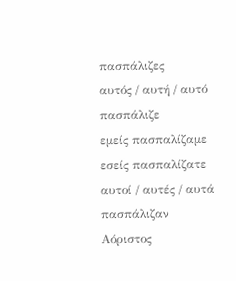πασπάλιζες
αυτός / αυτή / αυτό πασπάλιζε
εμείς πασπαλίζαμε
εσείς πασπαλίζατε
αυτοί / αυτές / αυτά πασπάλιζαν
Αόριστος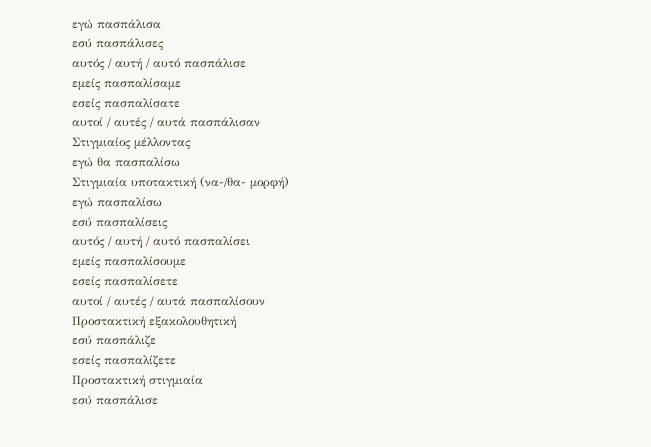εγώ πασπάλισα
εσύ πασπάλισες
αυτός / αυτή / αυτό πασπάλισε
εμείς πασπαλίσαμε
εσείς πασπαλίσατε
αυτοί / αυτές / αυτά πασπάλισαν
Στιγμιαίος μέλλοντας
εγώ θα πασπαλίσω
Στιγμιαία υποτακτική (να-/θα- μορφή)
εγώ πασπαλίσω
εσύ πασπαλίσεις
αυτός / αυτή / αυτό πασπαλίσει
εμείς πασπαλίσουμε
εσείς πασπαλίσετε
αυτοί / αυτές / αυτά πασπαλίσουν
Προστακτική εξακολουθητική
εσύ πασπάλιζε
εσείς πασπαλίζετε
Προστακτική στιγμιαία
εσύ πασπάλισε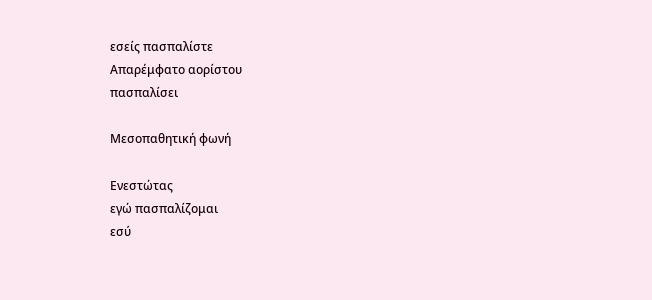εσείς πασπαλίστε
Απαρέμφατο αορίστου
πασπαλίσει

Μεσοπαθητική φωνή

Ενεστώτας
εγώ πασπαλίζομαι
εσύ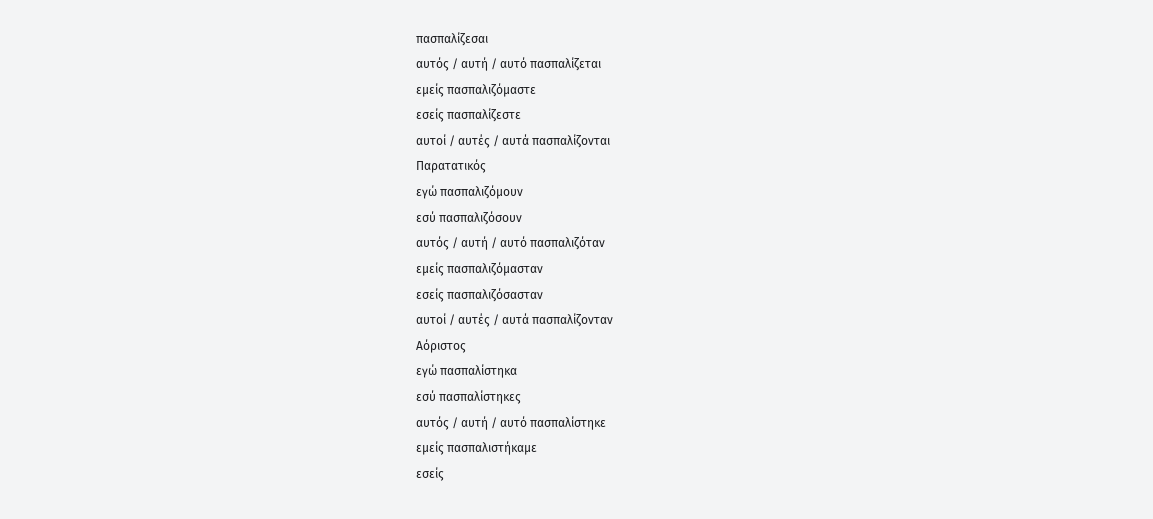πασπαλίζεσαι
αυτός / αυτή / αυτό πασπαλίζεται
εμείς πασπαλιζόμαστε
εσείς πασπαλίζεστε
αυτοί / αυτές / αυτά πασπαλίζονται
Παρατατικός
εγώ πασπαλιζόμουν
εσύ πασπαλιζόσουν
αυτός / αυτή / αυτό πασπαλιζόταν
εμείς πασπαλιζόμασταν
εσείς πασπαλιζόσασταν
αυτοί / αυτές / αυτά πασπαλίζονταν
Αόριστος
εγώ πασπαλίστηκα
εσύ πασπαλίστηκες
αυτός / αυτή / αυτό πασπαλίστηκε
εμείς πασπαλιστήκαμε
εσείς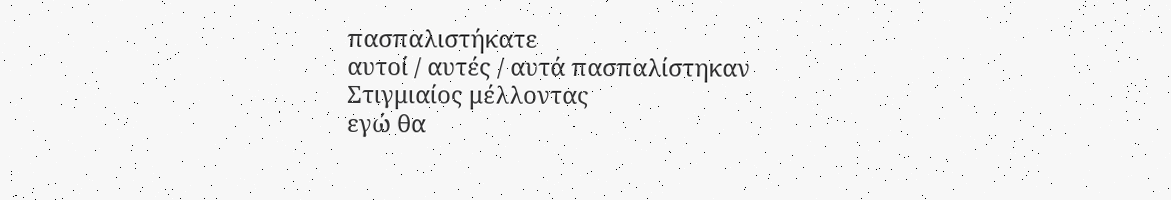πασπαλιστήκατε
αυτοί / αυτές / αυτά πασπαλίστηκαν
Στιγμιαίος μέλλοντας
εγώ θα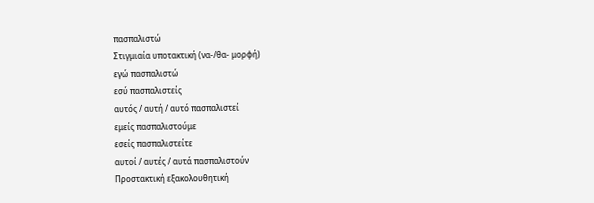πασπαλιστώ
Στιγμιαία υποτακτική (να-/θα- μορφή)
εγώ πασπαλιστώ
εσύ πασπαλιστείς
αυτός / αυτή / αυτό πασπαλιστεί
εμείς πασπαλιστούμε
εσείς πασπαλιστείτε
αυτοί / αυτές / αυτά πασπαλιστούν
Προστακτική εξακολουθητική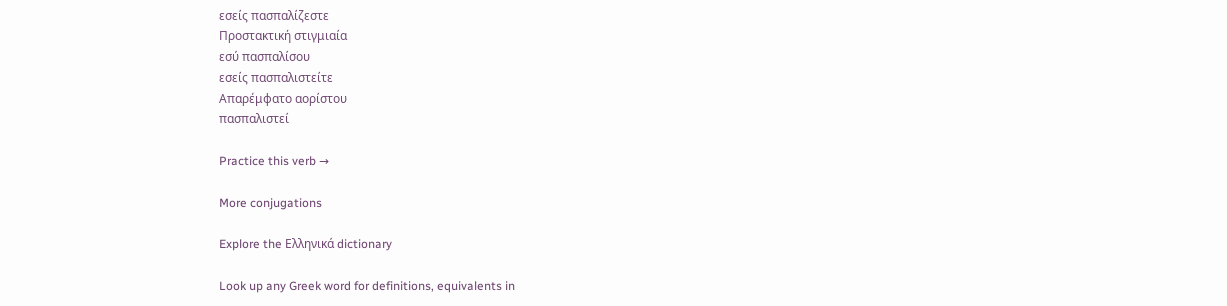εσείς πασπαλίζεστε
Προστακτική στιγμιαία
εσύ πασπαλίσου
εσείς πασπαλιστείτε
Απαρέμφατο αορίστου
πασπαλιστεί

Practice this verb →

More conjugations

Explore the Ελληνικά dictionary

Look up any Greek word for definitions, equivalents in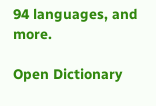94 languages, and more.

Open Dictionary